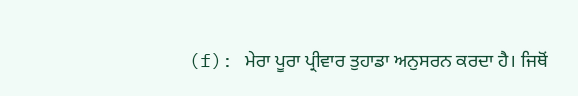(f): ਮੇਰਾ ਪੂਰਾ ਪ੍ਰੀਵਾਰ ਤੁਹਾਡਾ ਅਨੁਸਰਨ ਕਰਦਾ ਹੈ। ਜਿਥੋਂ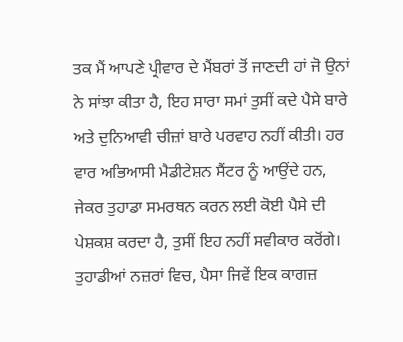ਤਕ ਮੈਂ ਆਪਣੇ ਪ੍ਰੀਵਾਰ ਦੇ ਮੈਂਬਰਾਂ ਤੋਂ ਜਾਣਦੀ ਹਾਂ ਜੋ ਉਨਾਂ ਨੇ ਸਾਂਝਾ ਕੀਤਾ ਹੈ, ਇਹ ਸਾਰਾ ਸਮਾਂ ਤੁਸੀਂ ਕਦੇ ਪੈਸੇ ਬਾਰੇ ਅਤੇ ਦੁਨਿਆਵੀ ਚੀਜ਼ਾਂ ਬਾਰੇ ਪਰਵਾਹ ਨਹੀਂ ਕੀਤੀ। ਹਰ ਵਾਰ ਅਭਿਆਸੀ ਮੈਡੀਟੇਸ਼ਨ ਸੈਂਟਰ ਨੂੰ ਆਉਂਦੇ ਹਨ, ਜੇਕਰ ਤੁਹਾਡਾ ਸਮਰਥਨ ਕਰਨ ਲਈ ਕੋਈ ਪੈਸੇ ਦੀ ਪੇਸ਼ਕਸ਼ ਕਰਦਾ ਹੈ, ਤੁਸੀਂ ਇਹ ਨਹੀਂ ਸਵੀਕਾਰ ਕਰੋਂਗੇ। ਤੁਹਾਡੀਆਂ ਨਜ਼ਰਾਂ ਵਿਚ, ਪੈਸਾ ਜਿਵੇਂ ਇਕ ਕਾਗਜ਼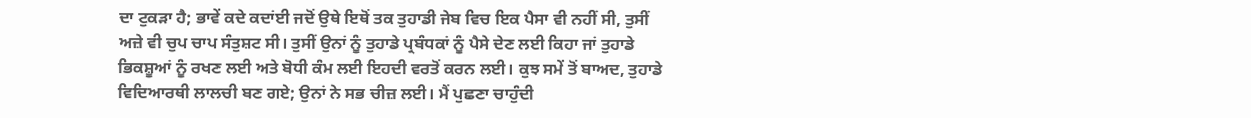ਦਾ ਟੁਕੜਾ ਹੈ; ਭਾਵੇਂ ਕਦੇ ਕਦਾਂਈ ਜਦੋਂ ਉਥੇ ਇਥੋਂ ਤਕ ਤੁਹਾਡੀ ਜੇਬ ਵਿਚ ਇਕ ਪੈਸਾ ਵੀ ਨਹੀਂ ਸੀ, ਤੁਸੀਂ ਅਜ਼ੇ ਵੀ ਚੁਪ ਚਾਪ ਸੰਤੁਸ਼ਟ ਸੀ। ਤੁਸੀਂ ਉਨਾਂ ਨੂੰ ਤੁਹਾਡੇ ਪ੍ਰਬੰਧਕਾਂ ਨੂੰ ਪੈਸੇ ਦੇਣ ਲਈ ਕਿਹਾ ਜਾਂ ਤੁਹਾਡੇ ਭਿਕਸ਼ੂਆਂ ਨੂੰ ਰਖਣ ਲਈ ਅਤੇ ਬੋਧੀ ਕੰਮ ਲਈ ਇਹਦੀ ਵਰਤੋਂ ਕਰਨ ਲਈ। ਕੁਝ ਸਮੇਂ ਤੋਂ ਬਾਅਦ, ਤੁਹਾਡੇ ਵਿਦਿਆਰਥੀ ਲਾਲਚੀ ਬਣ ਗਏ; ਉਨਾਂ ਨੇ ਸਭ ਚੀਜ਼ ਲਈ। ਮੈਂ ਪੁਛਣਾ ਚਾਹੁੰਦੀ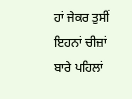ਹਾਂ ਜੇਕਰ ਤੁਸੀਂ ਇਹਨਾਂ ਚੀਜ਼ਾਂ ਬਾਰੇ ਪਹਿਲਾਂ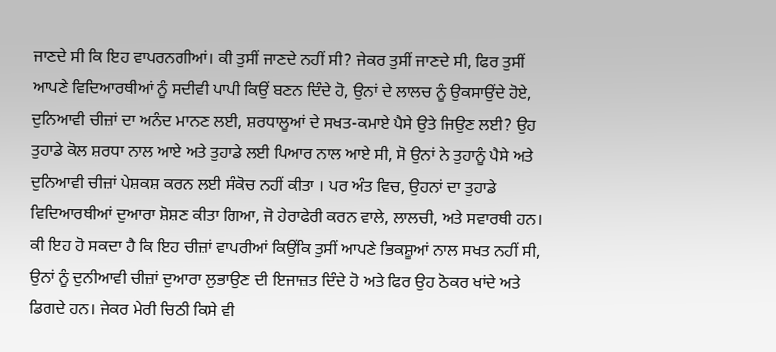ਜਾਣਦੇ ਸੀ ਕਿ ਇਹ ਵਾਪਰਨਗੀਆਂ। ਕੀ ਤੁਸੀਂ ਜਾਣਦੇ ਨਹੀਂ ਸੀ? ਜੇਕਰ ਤੁਸੀਂ ਜਾਣਦੇ ਸੀ, ਫਿਰ ਤੁਸੀਂ ਆਪਣੇ ਵਿਦਿਆਰਥੀਆਂ ਨੂੰ ਸਦੀਵੀ ਪਾਪੀ ਕਿਉਂ ਬਣਨ ਦਿੰਦੇ ਹੋ, ਉਨਾਂ ਦੇ ਲਾਲਚ ਨੂੰ ਉਕਸਾਉਂਦੇ ਹੋਏ, ਦੁਨਿਆਵੀ ਚੀਜ਼ਾਂ ਦਾ ਅਨੰਦ ਮਾਨਣ ਲਈ, ਸ਼ਰਧਾਲੂਆਂ ਦੇ ਸਖਤ-ਕਮਾਏ ਪੈਸੇ ਉਤੇ ਜਿਉਣ ਲਈ? ਉਹ ਤੁਹਾਡੇ ਕੋਲ ਸ਼ਰਧਾ ਨਾਲ ਆਏ ਅਤੇ ਤੁਹਾਡੇ ਲਈ ਪਿਆਰ ਨਾਲ ਆਏ ਸੀ, ਸੋ ਉਨਾਂ ਨੇ ਤੁਹਾਨੂੰ ਪੈਸੇ ਅਤੇ ਦੁਨਿਆਵੀ ਚੀਜ਼ਾਂ ਪੇਸ਼ਕਸ਼ ਕਰਨ ਲਈ ਸੰਕੋਚ ਨਹੀਂ ਕੀਤਾ । ਪਰ ਅੰਤ ਵਿਚ, ਉਹਨਾਂ ਦਾ ਤੁਹਾਡੇ ਵਿਦਿਆਰਥੀਆਂ ਦੁਆਰਾ ਸ਼ੋਸ਼ਣ ਕੀਤਾ ਗਿਆ, ਜੋ ਹੇਰਾਫੇਰੀ ਕਰਨ ਵਾਲੇ, ਲਾਲਚੀ, ਅਤੇ ਸਵਾਰਥੀ ਹਨ। ਕੀ ਇਹ ਹੋ ਸਕਦਾ ਹੈ ਕਿ ਇਹ ਚੀਜ਼ਾਂ ਵਾਪਰੀਆਂ ਕਿਉਂਕਿ ਤੁਸੀਂ ਆਪਣੇ ਭਿਕਸ਼ੂਆਂ ਨਾਲ ਸਖਤ ਨਹੀਂ ਸੀ, ਉਨਾਂ ਨੂੰ ਦੁਨੀਆਵੀ ਚੀਜ਼ਾਂ ਦੁਆਰਾ ਲੁਭਾਉਣ ਦੀ ਇਜਾਜ਼ਤ ਦਿੰਦੇ ਹੋ ਅਤੇ ਫਿਰ ਉਹ ਠੋਕਰ ਖਾਂਦੇ ਅਤੇ ਡਿਗਦੇ ਹਨ। ਜੇਕਰ ਮੇਰੀ ਚਿਠੀ ਕਿਸੇ ਵੀ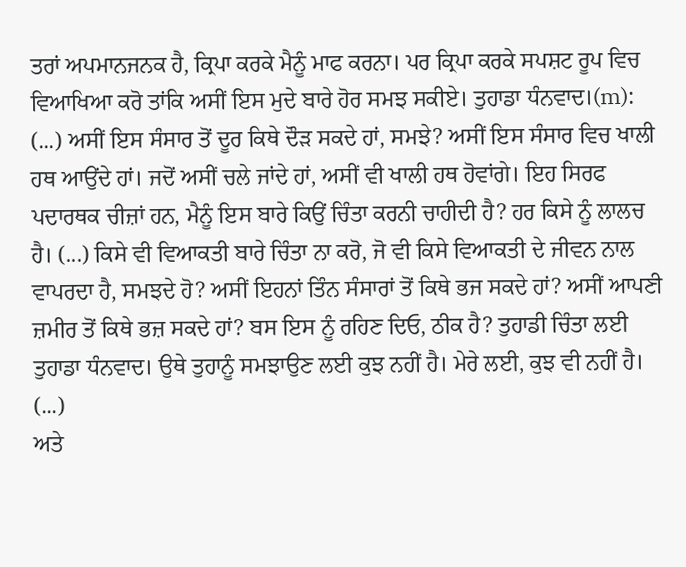ਤਰਾਂ ਅਪਮਾਨਜਨਕ ਹੈ, ਕ੍ਰਿਪਾ ਕਰਕੇ ਮੈਨੂੰ ਮਾਫ ਕਰਨਾ। ਪਰ ਕ੍ਰਿਪਾ ਕਰਕੇ ਸਪਸ਼ਟ ਰੂਪ ਵਿਚ ਵਿਆਖਿਆ ਕਰੋ ਤਾਂਕਿ ਅਸੀਂ ਇਸ ਮੁਦੇ ਬਾਰੇ ਹੋਰ ਸਮਝ ਸਕੀਏ। ਤੁਹਾਡਾ ਧੰਨਵਾਦ।(m): (...) ਅਸੀਂ ਇਸ ਸੰਸਾਰ ਤੋਂ ਦੂਰ ਕਿਥੇ ਦੌੜ ਸਕਦੇ ਹਾਂ, ਸਮਝੇ? ਅਸੀਂ ਇਸ ਸੰਸਾਰ ਵਿਚ ਖਾਲੀ ਹਥ ਆਉਂਦੇ ਹਾਂ। ਜਦੋਂ ਅਸੀਂ ਚਲੇ ਜਾਂਦੇ ਹਾਂ, ਅਸੀਂ ਵੀ ਖਾਲੀ ਹਥ ਹੋਵਾਂਗੇ। ਇਹ ਸਿਰਫ ਪਦਾਰਥਕ ਚੀਜ਼ਾਂ ਹਨ, ਮੈਨੂੰ ਇਸ ਬਾਰੇ ਕਿਉਂ ਚਿੰਤਾ ਕਰਨੀ ਚਾਹੀਦੀ ਹੈ? ਹਰ ਕਿਸੇ ਨੂੰ ਲਾਲਚ ਹੈ। (...) ਕਿਸੇ ਵੀ ਵਿਆਕਤੀ ਬਾਰੇ ਚਿੰਤਾ ਨਾ ਕਰੋ, ਜੋ ਵੀ ਕਿਸੇ ਵਿਆਕਤੀ ਦੇ ਜੀਵਨ ਨਾਲ ਵਾਪਰਦਾ ਹੈ, ਸਮਝਦੇ ਹੋ? ਅਸੀਂ ਇਹਨਾਂ ਤਿੰਨ ਸੰਸਾਰਾਂ ਤੋਂ ਕਿਥੇ ਭਜ ਸਕਦੇ ਹਾਂ? ਅਸੀਂ ਆਪਣੀ ਜ਼ਮੀਰ ਤੋਂ ਕਿਥੇ ਭਜ਼ ਸਕਦੇ ਹਾਂ? ਬਸ ਇਸ ਨੂੰ ਰਹਿਣ ਦਿਓ, ਠੀਕ ਹੈ? ਤੁਹਾਡੀ ਚਿੰਤਾ ਲਈ ਤੁਹਾਡਾ ਧੰਨਵਾਦ। ਉਥੇ ਤੁਹਾਨੂੰ ਸਮਝਾਉਣ ਲਈ ਕੁਝ ਨਹੀਂ ਹੈ। ਮੇਰੇ ਲਈ, ਕੁਝ ਵੀ ਨਹੀਂ ਹੈ। (...)
ਅਤੇ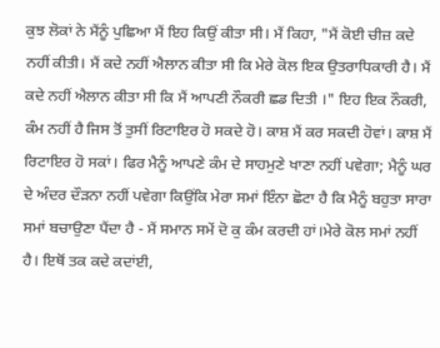ਕੁਝ ਲੋਕਾਂ ਨੇ ਮੈਂਨੂੰ ਪੁਛਿਆ ਮੈਂ ਇਹ ਕਿਉਂ ਕੀਤਾ ਸੀ। ਮੈਂ ਕਿਹਾ, "ਮੈਂ ਕੋਈ ਚੀਜ਼ ਕਦੇ ਨਹੀਂ ਕੀਤੀ। ਮੈਂ ਕਦੇ ਨਹੀਂ ਐਲਾਨ ਕੀਤਾ ਸੀ ਕਿ ਮੇਰੇ ਕੋਲ ਇਕ ਉਤਰਾਧਿਕਾਰੀ ਹੈ। ਮੈਂ ਕਦੇ ਨਹੀਂ ਐਲਾਨ ਕੀਤਾ ਸੀ ਕਿ ਮੈਂ ਆਪਣੀ ਨੌਕਰੀ ਛਡ ਦਿਤੀ ।" ਇਹ ਇਕ ਨੌਕਰੀ, ਕੰਮ ਨਹੀਂ ਹੈ ਜਿਸ ਤੋਂ ਤੁਸੀਂ ਰਿਟਾਇਰ ਹੋ ਸਕਦੇ ਹੋ। ਕਾਸ਼ ਮੈਂ ਕਰ ਸਕਦੀ ਹੋਵਾਂ। ਕਾਸ਼ ਮੈਂ ਰਿਟਾਇਰ ਹੋ ਸਕਾਂ। ਫਿਰ ਮੈਨੂੰ ਆਪਣੇ ਕੰਮ ਦੇ ਸਾਹਮੁਣੇ ਖਾਣਾ ਨਹੀਂ ਪਵੇਗਾ; ਮੈਨੂੰ ਘਰ ਦੇ ਅੰਦਰ ਦੌੜਨਾ ਨਹੀਂ ਪਵੇਗਾ ਕਿਉਂਕਿ ਮੇਰਾ ਸਮਾਂ ਇੰਨਾ ਛੋਟਾ ਹੈ ਕਿ ਮੈਨੂੰ ਬਹੁਤਾ ਸਾਰਾ ਸਮਾਂ ਬਚਾਉਣਾ ਪੈਂਦਾ ਹੈ - ਮੈਂ ਸਮਾਨ ਸਮੇਂ ਦੋ ਕੁ ਕੰਮ ਕਰਦੀ ਹਾਂ।ਮੇਰੇ ਕੋਲ ਸਮਾਂ ਨਹੀਂ ਹੈ। ਇਥੋਂ ਤਕ ਕਦੇ ਕਦਾਂਈ,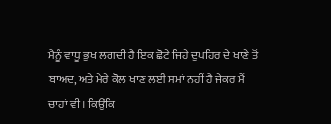ਮੈਨੂੰ ਵਾਧੂ ਭੁਖ ਲਗਦੀ ਹੈ ਇਕ ਛੋਟੇ ਜਿਹੇ ਦੁਪਹਿਰ ਦੇ ਖਾਣੇ ਤੋਂ ਬਾਅਦ, ਅਤੇ ਮੇਰੇ ਕੋਲ ਖਾਣ ਲਈ ਸਮਾਂ ਨਹੀਂ ਹੈ ਜੇਕਰ ਮੈਂ ਚਾਹਾਂ ਵੀ। ਕਿਉਂਕਿ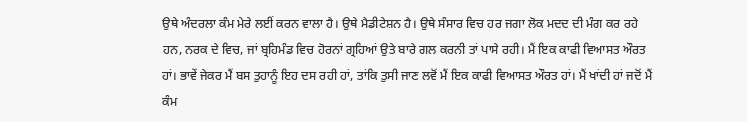ਉਥੇ ਅੰਦਰਲਾ ਕੰਮ ਮੇਰੇ ਲਈਂ ਕਰਨ ਵਾਲਾ ਹੈ। ਉਥੇ ਮੈਡੀਟੇਸ਼ਨ ਹੈ। ਉਥੇ ਸੰਸਾਰ ਵਿਚ ਹਰ ਜਗਾ ਲੋਕ ਮਦਦ ਦੀ ਮੰਗ ਕਰ ਰਹੇ ਹਨ, ਨਰਕ ਦੇ ਵਿਚ, ਜਾਂ ਬ੍ਰਹਿਮੰਡ ਵਿਚ ਹੋਰਨਾਂ ਗ੍ਰਹਿਆਂ ਉਤੇ ਬਾਰੇ ਗਲ ਕਰਨੀ ਤਾਂ ਪਾਸੇ ਰਹੀ। ਮੈਂ ਇਕ ਕਾਫੀ ਵਿਆਸਤ ਔਰਤ ਹਾਂ। ਭਾਵੇਂ ਜੇਕਰ ਮੈਂ ਬਸ ਤੁਹਾਨੂੰ ਇਹ ਦਸ ਰਹੀ ਹਾਂ, ਤਾਂਕਿ ਤੁਸੀ ਜਾਣ ਲਵੋਂ ਮੈਂ ਇਕ ਕਾਫੀ ਵਿਆਸਤ ਔਰਤ ਹਾਂ। ਮੈਂ ਖਾਂਦੀ ਹਾਂ ਜਦੋਂ ਮੈਂ ਕੰਮ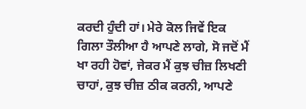ਕਰਦੀ ਹੁੰਦੀ ਹਾਂ। ਮੇਰੇ ਕੋਲ ਜਿਵੇਂ ਇਕ ਗਿਲਾ ਤੌਲੀਆ ਹੈ ਆਪਣੇ ਲਾਗੇ, ਸੋ ਜਦੋਂ ਮੈਂ ਖਾ ਰਹੀ ਹੋਵਾਂ, ਜੇਕਰ ਮੈਂ ਕੁਝ ਚੀਜ਼ ਲਿਖਣੀ ਚਾਹਾਂ, ਕੁਝ ਚੀਜ਼ ਠੀਕ ਕਰਨੀ, ਆਪਣੇ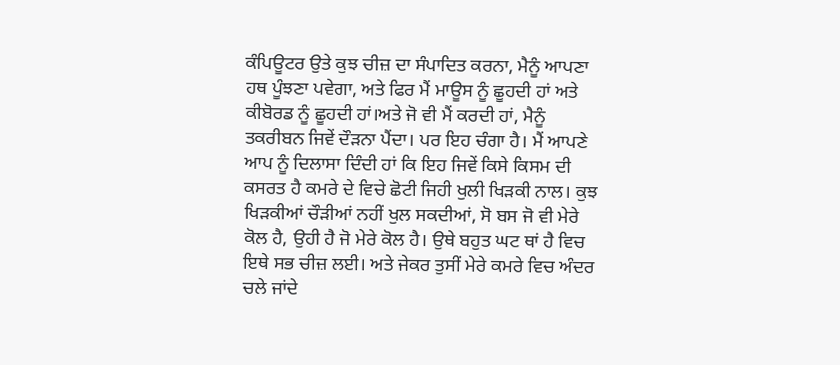ਕੰਪਿਊਟਰ ਉਤੇ ਕੁਝ ਚੀਜ਼ ਦਾ ਸੰਪਾਦਿਤ ਕਰਨਾ, ਮੈਨੂੰ ਆਪਣਾ ਹਥ ਪੂੰਝਣਾ ਪਵੇਗਾ, ਅਤੇ ਫਿਰ ਮੈਂ ਮਾਊਸ ਨੂੰ ਛੂਹਦੀ ਹਾਂ ਅਤੇ ਕੀਬੋਰਡ ਨੂੰ ਛੂਹਦੀ ਹਾਂ।ਅਤੇ ਜੋ ਵੀ ਮੈਂ ਕਰਦੀ ਹਾਂ, ਮੈਨੂੰ ਤਕਰੀਬਨ ਜਿਵੇਂ ਦੌੜਨਾ ਪੈਂਦਾ। ਪਰ ਇਹ ਚੰਗਾ ਹੈ। ਮੈਂ ਆਪਣੇ ਆਪ ਨੂੰ ਦਿਲਾਸਾ ਦਿੰਦੀ ਹਾਂ ਕਿ ਇਹ ਜਿਵੇਂ ਕਿਸੇ ਕਿਸਮ ਦੀ ਕਸਰਤ ਹੈ ਕਮਰੇ ਦੇ ਵਿਚੇ ਛੋਟੀ ਜਿਹੀ ਖੁਲੀ ਖਿੜਕੀ ਨਾਲ। ਕੁਝ ਖਿੜਕੀਆਂ ਚੌੜੀਆਂ ਨਹੀਂ ਖੁਲ ਸਕਦੀਆਂ, ਸੋ ਬਸ ਜੋ ਵੀ ਮੇਰੇ ਕੋਲ ਹੈ, ਉਹੀ ਹੈ ਜੋ ਮੇਰੇ ਕੋਲ ਹੈ। ਉਥੇ ਬਹੁਤ ਘਟ ਥਾਂ ਹੈ ਵਿਚ ਇਥੇ ਸਭ ਚੀਜ਼ ਲਈ। ਅਤੇ ਜੇਕਰ ਤੁਸੀਂ ਮੇਰੇ ਕਮਰੇ ਵਿਚ ਅੰਦਰ ਚਲੇ ਜਾਂਦੇ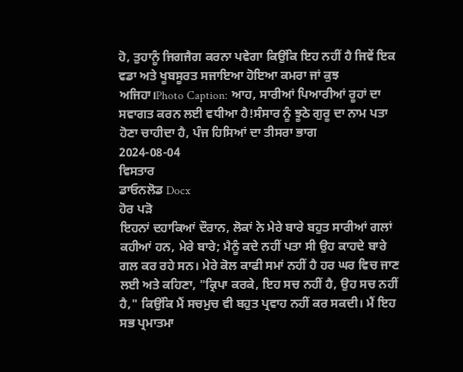ਹੋ, ਤੁਹਾਨੂੰ ਜਿਗਜੈਗ ਕਰਨਾ ਪਵੇਗਾ ਕਿਉਂਕਿ ਇਹ ਨਹੀਂ ਹੈ ਜਿਵੇਂ ਇਕ ਵਡਾ ਅਤੇ ਖੂਬਸੂਰਤ ਸਜਾਇਆ ਹੋਇਆ ਕਮਰਾ ਜਾਂ ਕੁਝ ਅਜਿਹਾ।Photo Caption: ਆਹ, ਸਾਰੀਆਂ ਪਿਆਰੀਆਂ ਰੂਹਾਂ ਦਾ ਸਵਾਗਤ ਕਰਨ ਲਈ ਵਧੀਆ ਹੈ!ਸੰਸਾਰ ਨੂੰ ਝੂਠੇ ਗੁਰੂ ਦਾ ਨਾਮ ਪਤਾ ਹੋਣਾ ਚਾਹੀਦਾ ਹੈ, ਪੰਜ ਹਿਸਿਆਂ ਦਾ ਤੀਸਰਾ ਭਾਗ
2024-08-04
ਵਿਸਤਾਰ
ਡਾਓਨਲੋਡ Docx
ਹੋਰ ਪੜੋ
ਇਹਨਾਂ ਦਹਾਕਿਆਂ ਦੌਰਾਨ, ਲੋਕਾਂ ਨੇ ਮੇਰੇ ਬਾਰੇ ਬਹੁਤ ਸਾਰੀਆਂ ਗਲਾਂ ਕਹੀਆਂ ਹਨ, ਮੇਰੇ ਬਾਰੇ; ਮੈਨੂੰ ਕਦੇ ਨਹੀਂ ਪਤਾ ਸੀ ਉਹ ਕਾਹਦੇ ਬਾਰੇ ਗਲ ਕਰ ਰਹੇ ਸਨ। ਮੇਰੇ ਕੋਲ ਕਾਫੀ ਸਮਾਂ ਨਹੀਂ ਹੈ ਹਰ ਘਰ ਵਿਚ ਜਾਣ ਲਈ ਅਤੇ ਕਹਿਣਾ, "ਕ੍ਰਿਪਾ ਕਰਕੇ, ਇਹ ਸਚ ਨਹੀਂ ਹੈ, ਉਹ ਸਚ ਨਹੀਂ ਹੈ," ਕਿਉਂਕਿ ਮੈਂ ਸਚਮੁਚ ਵੀ ਬਹੁਤ ਪ੍ਰਵਾਹ ਨਹੀਂ ਕਰ ਸਕਦੀ। ਮੈਂ ਇਹ ਸਭ ਪ੍ਰਮਾਤਮਾ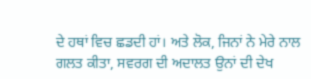ਦੇ ਹਥਾਂ ਵਿਚ ਛਡਦੀ ਹਾਂ। ਅਤੇ ਲੋਕ, ਜਿਨਾਂ ਨੇ ਮੇਰੇ ਨਾਲ ਗਲਤ ਕੀਤਾ, ਸਵਰਗ ਦੀ ਅਦਾਲਤ ਉਨਾਂ ਦੀ ਦੇਖ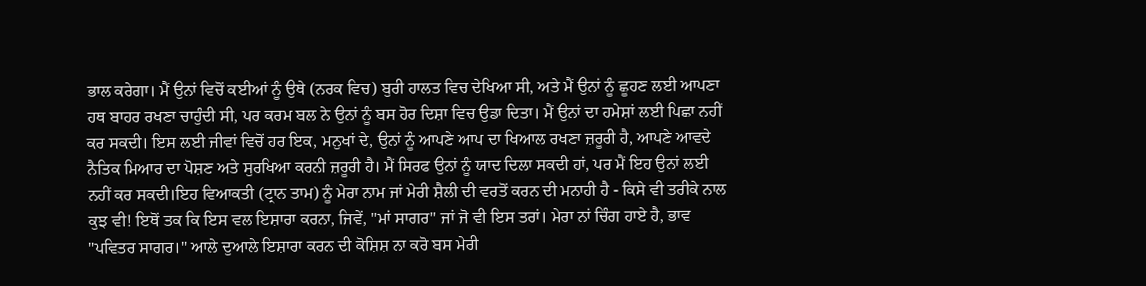ਭਾਲ ਕਰੇਗਾ। ਮੈਂ ਉਨਾਂ ਵਿਚੋਂ ਕਈਆਂ ਨੂੰ ਉਥੇ (ਨਰਕ ਵਿਚ) ਬੁਰੀ ਹਾਲਤ ਵਿਚ ਦੇਖਿਆ ਸੀ, ਅਤੇ ਮੈਂ ਉਨਾਂ ਨੂੰ ਛੂਹਣ ਲਈ ਆਪਣਾ ਹਥ ਬਾਹਰ ਰਖਣਾ ਚਾਹੁੰਦੀ ਸੀ, ਪਰ ਕਰਮ ਬਲ ਨੇ ਉਨਾਂ ਨੂੰ ਬਸ ਹੋਰ ਦਿਸ਼ਾ ਵਿਚ ਉਡਾ ਦਿਤਾ। ਮੈਂ ਉਨਾਂ ਦਾ ਹਮੇਸ਼ਾਂ ਲਈ ਪਿਛਾ ਨਹੀਂ ਕਰ ਸਕਦੀ। ਇਸ ਲਈ ਜੀਵਾਂ ਵਿਚੋਂ ਹਰ ਇਕ, ਮਨੁਖਾਂ ਦੇ, ਉਨਾਂ ਨੂੰ ਆਪਣੇ ਆਪ ਦਾ ਖਿਆਲ ਰਖਣਾ ਜ਼ਰੂਰੀ ਹੈ, ਆਪਣੇ ਆਵਦੇ ਨੈਤਿਕ ਮਿਆਰ ਦਾ ਪੋਸ਼ਣ ਅਤੇ ਸੁਰਖਿਆ ਕਰਨੀ ਜ਼ਰੂਰੀ ਹੈ। ਮੈਂ ਸਿਰਫ ਉਨਾਂ ਨੂੰ ਯਾਦ ਦਿਲਾ ਸਕਦੀ ਹਾਂ, ਪਰ ਮੈਂ ਇਹ ਉਨਾਂ ਲਈ ਨਹੀਂ ਕਰ ਸਕਦੀ।ਇਹ ਵਿਆਕਤੀ (ਟ੍ਰਾਨ ਤਾਮ) ਨੂੰ ਮੇਰਾ ਨਾਮ ਜਾਂ ਮੇਰੀ ਸ਼ੈਲੀ ਦੀ ਵਰਤੋਂ ਕਰਨ ਦੀ ਮਨਾਹੀ ਹੈ - ਕਿਸੇ ਵੀ ਤਰੀਕੇ ਨਾਲ ਕੁਝ ਵੀ! ਇਥੋਂ ਤਕ ਕਿ ਇਸ ਵਲ ਇਸ਼ਾਰਾ ਕਰਨਾ, ਜਿਵੇਂ, "ਮਾਂ ਸਾਗਰ" ਜਾਂ ਜੋ ਵੀ ਇਸ ਤਰਾਂ। ਮੇਰਾ ਨਾਂ ਚਿੰਗ ਹਾਏ ਹੈ, ਭਾਵ "ਪਵਿਤਰ ਸਾਗਰ।" ਆਲੇ ਦੁਆਲੇ ਇਸ਼ਾਰਾ ਕਰਨ ਦੀ ਕੋਸ਼ਿਸ਼ ਨਾ ਕਰੋ ਬਸ ਮੇਰੀ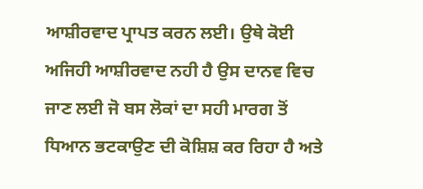ਆਸ਼ੀਰਵਾਦ ਪ੍ਰਾਪਤ ਕਰਨ ਲਈ। ਉਥੇ ਕੋਈ ਅਜਿਹੀ ਆਸ਼ੀਰਵਾਦ ਨਹੀ ਹੈ ਉਸ ਦਾਨਵ ਵਿਚ ਜਾਣ ਲਈ ਜੋ ਬਸ ਲੋਕਾਂ ਦਾ ਸਹੀ ਮਾਰਗ ਤੋਂ ਧਿਆਨ ਭਟਕਾਉਣ ਦੀ ਕੋਸ਼ਿਸ਼ ਕਰ ਰਿਹਾ ਹੈ ਅਤੇ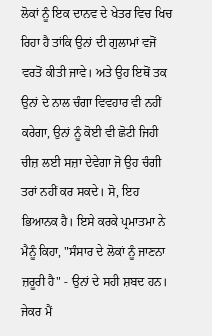ਲੋਕਾਂ ਨੂੰ ਇਕ ਦਾਨਵ ਦੇ ਖੇਤਰ ਵਿਚ ਖਿਚ ਰਿਹਾ ਹੈ ਤਾਂਕਿ ਉਨਾਂ ਦੀ ਗੁਲਾਮਾਂ ਵਜੋਂ ਵਰਤੋਂ ਕੀਤੀ ਜਾਵੇ। ਅਤੇ ਉਹ ਇਥੋਂ ਤਕ ਉਨਾਂ ਦੇ ਨਾਲ ਚੰਗਾ ਵਿਵਹਾਰ ਵੀ ਨਹੀਂ ਕਰੇਗਾ, ਉਨਾਂ ਨੂੰ ਕੋਈ ਵੀ ਛੋਟੀ ਜਿਹੀ ਚੀਜ਼ ਲਈ ਸਜ਼ਾ ਦੇਵੇਗਾ ਜੋ ਉਹ ਚੰਗੀ ਤਰਾਂ ਨਹੀਂ ਕਰ ਸਕਦੇ। ਸੋ, ਇਹ ਭਿਆਨਕ ਹੈ। ਇਸੇ ਕਰਕੇ ਪ੍ਰਮਾਤਮਾ ਨੇ ਮੈਨੂੰ ਕਿਹਾ, "ਸੰਸਾਰ ਦੇ ਲੋਕਾਂ ਨੂੰ ਜਾਣਨਾ ਜ਼ਰੂਰੀ ਹੈ" - ਉਨਾਂ ਦੇ ਸਹੀ ਸ਼ਬਦ ਹਨ। ਜੇਕਰ ਮੈਂ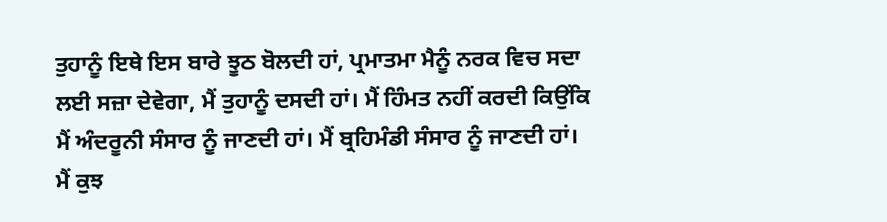ਤੁਹਾਨੂੰ ਇਥੇ ਇਸ ਬਾਰੇ ਝੂਠ ਬੋਲਦੀ ਹਾਂ, ਪ੍ਰਮਾਤਮਾ ਮੈਨੂੰ ਨਰਕ ਵਿਚ ਸਦਾ ਲਈ ਸਜ਼ਾ ਦੇਵੇਗਾ, ਮੈਂ ਤੁਹਾਨੂੰ ਦਸਦੀ ਹਾਂ। ਮੈਂ ਹਿੰਮਤ ਨਹੀਂ ਕਰਦੀ ਕਿਉਂਕਿ ਮੈਂ ਅੰਦਰੂਨੀ ਸੰਸਾਰ ਨੂੰ ਜਾਣਦੀ ਹਾਂ। ਮੈਂ ਬ੍ਰਹਿਮੰਡੀ ਸੰਸਾਰ ਨੂੰ ਜਾਣਦੀ ਹਾਂ। ਮੈਂ ਕੁਝ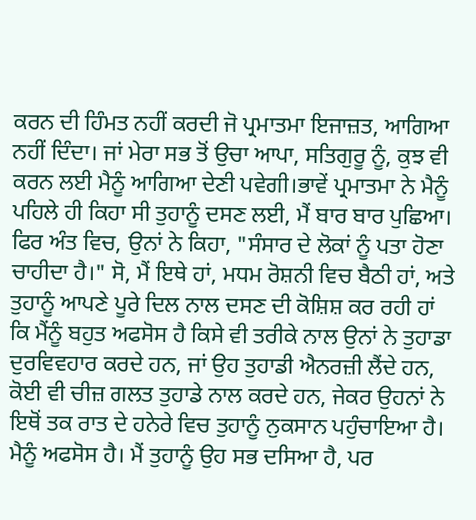ਕਰਨ ਦੀ ਹਿੰਮਤ ਨਹੀਂ ਕਰਦੀ ਜੋ ਪ੍ਰਮਾਤਮਾ ਇਜਾਜ਼ਤ, ਆਗਿਆ ਨਹੀਂ ਦਿੰਦਾ। ਜਾਂ ਮੇਰਾ ਸਭ ਤੋਂ ਉਚਾ ਆਪਾ, ਸਤਿਗੁਰੂ ਨੂੰ, ਕੁਝ ਵੀ ਕਰਨ ਲਈ ਮੈਨੂੰ ਆਗਿਆ ਦੇਣੀ ਪਵੇਗੀ।ਭਾਵੇਂ ਪ੍ਰਮਾਤਮਾ ਨੇ ਮੈਨੂੰ ਪਹਿਲੇ ਹੀ ਕਿਹਾ ਸੀ ਤੁਹਾਨੂੰ ਦਸਣ ਲਈ, ਮੈਂ ਬਾਰ ਬਾਰ ਪੁਛਿਆ। ਫਿਰ ਅੰਤ ਵਿਚ, ਉਨਾਂ ਨੇ ਕਿਹਾ, "ਸੰਸਾਰ ਦੇ ਲੋਕਾਂ ਨੂੰ ਪਤਾ ਹੋਣਾ ਚਾਹੀਦਾ ਹੈ।" ਸੋ, ਮੈਂ ਇਥੇ ਹਾਂ, ਮਧਮ ਰੋਸ਼ਨੀ ਵਿਚ ਬੈਠੀ ਹਾਂ, ਅਤੇ ਤੁਹਾਨੂੰ ਆਪਣੇ ਪੂਰੇ ਦਿਲ ਨਾਲ ਦਸਣ ਦੀ ਕੋਸ਼ਿਸ਼ ਕਰ ਰਹੀ ਹਾਂ ਕਿ ਮੈਂਨੂੰ ਬਹੁਤ ਅਫਸੋਸ ਹੈ ਕਿਸੇ ਵੀ ਤਰੀਕੇ ਨਾਲ ਉਨਾਂ ਨੇ ਤੁਹਾਡਾ ਦੁਰਵਿਵਹਾਰ ਕਰਦੇ ਹਨ, ਜਾਂ ਉਹ ਤੁਹਾਡੀ ਐਨਰਜ਼ੀ ਲੈਂਦੇ ਹਨ, ਕੋਈ ਵੀ ਚੀਜ਼ ਗਲਤ ਤੁਹਾਡੇ ਨਾਲ ਕਰਦੇ ਹਨ, ਜੇਕਰ ਉਹਨਾਂ ਨੇ ਇਥੋਂ ਤਕ ਰਾਤ ਦੇ ਹਨੇਰੇ ਵਿਚ ਤੁਹਾਨੂੰ ਨੁਕਸਾਨ ਪਹੁੰਚਾਇਆ ਹੈ। ਮੈਨੂੰ ਅਫਸੋਸ ਹੈ। ਮੈਂ ਤੁਹਾਨੂੰ ਉਹ ਸਭ ਦਸਿਆ ਹੈ, ਪਰ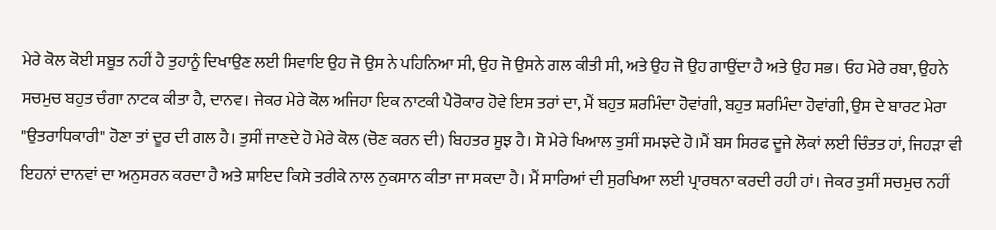ਮੇਰੇ ਕੋਲ ਕੋਈ ਸਬੂਤ ਨਹੀਂ ਹੈ ਤੁਹਾਨੂੰ ਦਿਖਾਉਣ ਲਈ ਸਿਵਾਇ ਉਹ ਜੋ ਉਸ ਨੇ ਪਹਿਨਿਆ ਸੀ, ਉਹ ਜੋ ਉਸਨੇ ਗਲ ਕੀਤੀ ਸੀ, ਅਤੇ ਉਹ ਜੋ ਉਹ ਗਾਉਂਦਾ ਹੈ ਅਤੇ ਉਹ ਸਭ। ਓਹ ਮੇਰੇ ਰਬਾ, ਉਹਨੇ ਸਚਮੁਚ ਬਹੁਤ ਚੰਗਾ ਨਾਟਕ ਕੀਤਾ ਹੈ, ਦਾਨਵ। ਜੇਕਰ ਮੇਰੇ ਕੋਲ ਅਜਿਹਾ ਇਕ ਨਾਟਕੀ ਪੈਰੋਕਾਰ ਹੋਵੇ ਇਸ ਤਰਾਂ ਦਾ, ਮੈਂ ਬਹੁਤ ਸ਼ਰਮਿੰਦਾ ਹੋਵਾਂਗੀ, ਬਹੁਤ ਸ਼ਰਮਿੰਦਾ ਹੋਵਾਂਗੀ, ਉਸ ਦੇ ਬਾਰਟ ਮੇਰਾ "ਉਤਰਾਧਿਕਾਰੀ" ਹੋਣਾ ਤਾਂ ਦੂਰ ਦੀ ਗਲ ਹੈ। ਤੁਸੀਂ ਜਾਣਦੇ ਹੋ ਮੇਰੇ ਕੋਲ (ਚੋਣ ਕਰਨ ਦੀ) ਬਿਹਤਰ ਸੂਝ ਹੈ। ਸੋ ਮੇਰੇ ਖਿਆਲ ਤੁਸੀਂ ਸਮਝਦੇ ਹੋ।ਮੈਂ ਬਸ ਸਿਰਫ ਦੂਜੇ ਲੋਕਾਂ ਲਈ ਚਿੰਤਤ ਹਾਂ, ਜਿਹੜਾ ਵੀ ਇਹਨਾਂ ਦਾਨਵਾਂ ਦਾ ਅਨੁਸਰਨ ਕਰਦਾ ਹੈ ਅਤੇ ਸ਼ਾਇਦ ਕਿਸੇ ਤਰੀਕੇ ਨਾਲ ਨੁਕਸਾਨ ਕੀਤਾ ਜਾ ਸਕਦਾ ਹੈ। ਮੈਂ ਸਾਰਿਆਂ ਦੀ ਸੁਰਖਿਆ ਲਈ ਪ੍ਰਾਰਥਨਾ ਕਰਦੀ ਰਹੀ ਹਾਂ। ਜੇਕਰ ਤੁਸੀਂ ਸਚਮੁਚ ਨਹੀਂ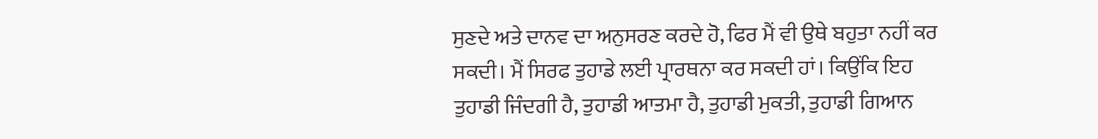ਸੁਣਦੇ ਅਤੇ ਦਾਨਵ ਦਾ ਅਨੁਸਰਣ ਕਰਦੇ ਹੋ, ਫਿਰ ਮੈਂ ਵੀ ਉਥੇ ਬਹੁਤਾ ਨਹੀਂ ਕਰ ਸਕਦੀ। ਮੈਂ ਸਿਰਫ ਤੁਹਾਡੇ ਲਈ ਪ੍ਰਾਰਥਨਾ ਕਰ ਸਕਦੀ ਹਾਂ। ਕਿਉਂਕਿ ਇਹ ਤੁਹਾਡੀ ਜਿੰਦਗੀ ਹੈ, ਤੁਹਾਡੀ ਆਤਮਾ ਹੈ, ਤੁਹਾਡੀ ਮੁਕਤੀ, ਤੁਹਾਡੀ ਗਿਆਨ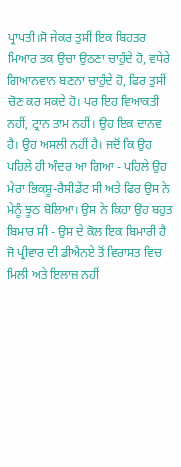ਪ੍ਰਾਪਤੀ।ਸੋ ਜੇਕਰ ਤੁਸੀਂ ਇਕ ਬਿਹਤਰ ਮਿਆਰ ਤਕ ਉਚਾ ਉਠਣਾ ਚਾਹੁੰਦੇ ਹੋ, ਵਧੇਰੇ ਗਿਆਨਵਾਨ ਬਣਨਾ ਚਾਹੁੰਦੇ ਹੋ, ਫਿਰ ਤੁਸੀਂ ਚੋਣ ਕਰ ਸਕਦੇ ਹੋ। ਪਰ ਇਹ ਵਿਆਕਤੀ ਨਹੀਂ, ਟ੍ਰਾਨ ਤਾਮ ਨਹੀਂ। ਉਹ ਇਕ ਦਾਨਵ ਹੈ। ਉਹ ਅਸਲੀ ਨਹੀਂ ਹੈ। ਜਦੋਂ ਕਿ ਉਹ ਪਹਿਲੇ ਹੀ ਅੰਦਰ ਆ ਗਿਆ - ਪਹਿਲੇ ਉਹ ਮੇਰਾ ਭਿਕਸ਼ੂ-ਰੈਸੀਡੇਂਟ ਸੀ ਅਤੇ ਫਿਰ ਉਸ ਨੇ ਮੇਨੂੰ ਝੂਠ ਬੋਲਿਆ। ਉਸ ਨੇ ਕਿਹਾ ਉਹ ਬਹੁਤ ਬਿਮਾਰ ਸੀ - ਉਸ ਦੇ ਕੋਲ ਇਕ ਬਿਮਾਰੀ ਹੈ ਜੋ ਪ੍ਰੀਵਾਰ ਦੀ ਡੀਐਨਏ ਤੋਂ ਵਿਰਾਸਤ ਵਿਚ ਮਿਲੀ ਅਤੇ ਇਲਾਜ਼ ਨਹੀਂ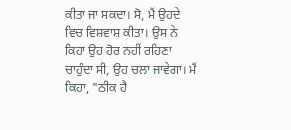ਕੀਤਾ ਜਾ ਸਕਦਾ। ਸੋ, ਮੈਂ ਉਹਦੇ ਵਿਚ ਵਿਸ਼ਵਾਸ਼ ਕੀਤਾ। ਉਸ ਨੇ ਕਿਹਾ ਉਹ ਹੋਰ ਨਹੀਂ ਰਹਿਣਾ ਚਾਹੁੰਦਾ ਸੀ, ਉਹ ਚਲਾ ਜਾਵੇਗਾ। ਮੈਂ ਕਿਹਾ, "ਠੀਕ ਹੈ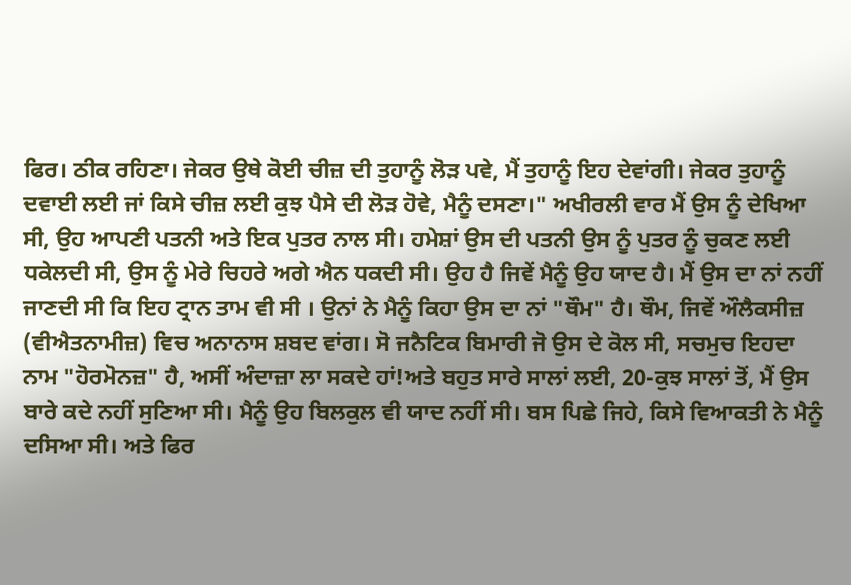ਫਿਰ। ਠੀਕ ਰਹਿਣਾ। ਜੇਕਰ ਉਥੇ ਕੋਈ ਚੀਜ਼ ਦੀ ਤੁਹਾਨੂੰ ਲੋੜ ਪਵੇ, ਮੈਂ ਤੁਹਾਨੂੰ ਇਹ ਦੇਵਾਂਗੀ। ਜੇਕਰ ਤੁਹਾਨੂੰ ਦਵਾਈ ਲਈ ਜਾਂ ਕਿਸੇ ਚੀਜ਼ ਲਈ ਕੁਝ ਪੈਸੇ ਦੀ ਲੋੜ ਹੋਵੇ, ਮੈਨੂੰ ਦਸਣਾ।" ਅਖੀਰਲੀ ਵਾਰ ਮੈਂ ਉਸ ਨੂੰ ਦੇਖਿਆ ਸੀ, ਉਹ ਆਪਣੀ ਪਤਨੀ ਅਤੇ ਇਕ ਪੁਤਰ ਨਾਲ ਸੀ। ਹਮੇਸ਼ਾਂ ਉਸ ਦੀ ਪਤਨੀ ਉਸ ਨੂੰ ਪੁਤਰ ਨੂੰ ਚੁਕਣ ਲਈ ਧਕੇਲਦੀ ਸੀ, ਉਸ ਨੂੰ ਮੇਰੇ ਚਿਹਰੇ ਅਗੇ ਐਨ ਧਕਦੀ ਸੀ। ਉਹ ਹੈ ਜਿਵੇਂ ਮੈਨੂੰ ਉਹ ਯਾਦ ਹੈ। ਮੈਂ ਉਸ ਦਾ ਨਾਂ ਨਹੀਂ ਜਾਣਦੀ ਸੀ ਕਿ ਇਹ ਟ੍ਰਾਨ ਤਾਮ ਵੀ ਸੀ । ਉਨਾਂ ਨੇ ਮੈਨੂੰ ਕਿਹਾ ਉਸ ਦਾ ਨਾਂ "ਥੌਮ" ਹੈ। ਥੌਮ, ਜਿਵੇਂ ਔਲੈਕਸੀਜ਼ (ਵੀਐਤਨਾਮੀਜ਼) ਵਿਚ ਅਨਾਨਾਸ ਸ਼ਬਦ ਵਾਂਗ। ਸੋ ਜਨੈਟਿਕ ਬਿਮਾਰੀ ਜੋ ਉਸ ਦੇ ਕੋਲ ਸੀ, ਸਚਮੁਚ ਇਹਦਾ ਨਾਮ "ਹੋਰਮੋਨਜ਼" ਹੈ, ਅਸੀਂ ਅੰਦਾਜ਼ਾ ਲਾ ਸਕਦੇ ਹਾਂ!ਅਤੇ ਬਹੁਤ ਸਾਰੇ ਸਾਲਾਂ ਲਈ, 20-ਕੁਝ ਸਾਲਾਂ ਤੋਂ, ਮੈਂ ਉਸ ਬਾਰੇ ਕਦੇ ਨਹੀਂ ਸੁਣਿਆ ਸੀ। ਮੈਨੂੰ ਉਹ ਬਿਲਕੁਲ ਵੀ ਯਾਦ ਨਹੀਂ ਸੀ। ਬਸ ਪਿਛੇ ਜਿਹੇ, ਕਿਸੇ ਵਿਆਕਤੀ ਨੇ ਮੈਨੂੰ ਦਸਿਆ ਸੀ। ਅਤੇ ਫਿਰ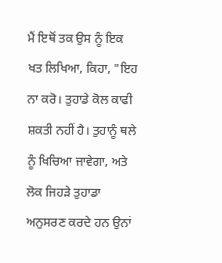ਮੈਂ ਇਥੋਂ ਤਕ ਉਸ ਨੂੰ ਇਕ ਖਤ ਲਿਖਿਆ, ਕਿਹਾ, "ਇਹ ਨਾ ਕਰੋ। ਤੁਹਾਡੇ ਕੋਲ ਕਾਫੀ ਸ਼ਕਤੀ ਨਹੀਂ ਹੈ। ਤੁਹਾਨੂੰ ਥਲੇ ਨੂੰ ਖਿਚਿਆ ਜਾਵੇਗਾ, ਅਤੇ ਲੋਕ ਜਿਹੜੇ ਤੁਹਾਡਾ ਅਨੁਸਰਣ ਕਰਦੇ ਹਨ ਉਨਾਂ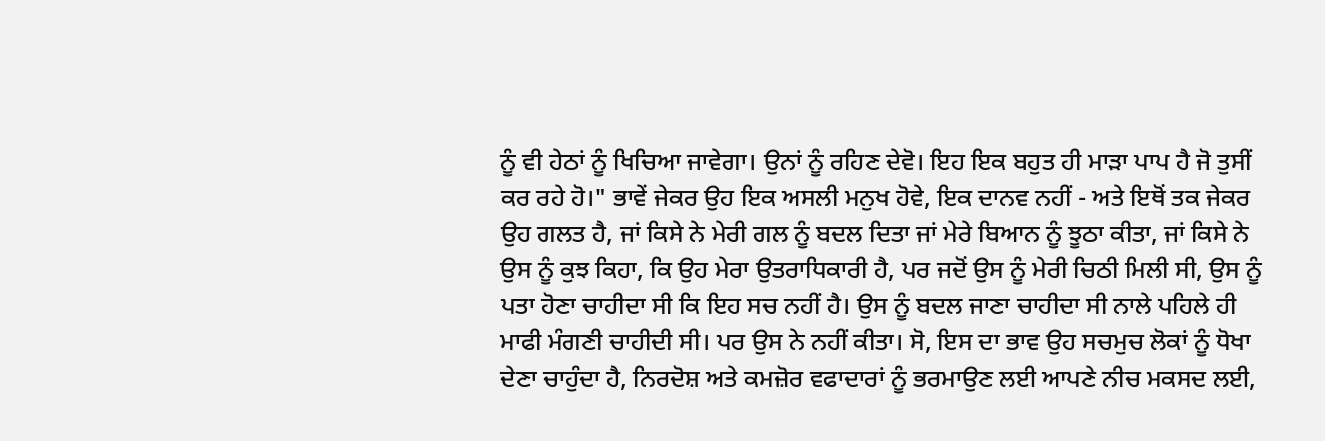ਨੂੰ ਵੀ ਹੇਠਾਂ ਨੂੰ ਖਿਚਿਆ ਜਾਵੇਗਾ। ਉਨਾਂ ਨੂੰ ਰਹਿਣ ਦੇਵੋ। ਇਹ ਇਕ ਬਹੁਤ ਹੀ ਮਾੜਾ ਪਾਪ ਹੈ ਜੋ ਤੁਸੀਂ ਕਰ ਰਹੇ ਹੋ।" ਭਾਵੇਂ ਜੇਕਰ ਉਹ ਇਕ ਅਸਲੀ ਮਨੁਖ ਹੋਵੇ, ਇਕ ਦਾਨਵ ਨਹੀਂ - ਅਤੇ ਇਥੋਂ ਤਕ ਜੇਕਰ ਉਹ ਗਲਤ ਹੈ, ਜਾਂ ਕਿਸੇ ਨੇ ਮੇਰੀ ਗਲ ਨੂੰ ਬਦਲ ਦਿਤਾ ਜਾਂ ਮੇਰੇ ਬਿਆਨ ਨੂੰ ਝੂਠਾ ਕੀਤਾ, ਜਾਂ ਕਿਸੇ ਨੇ ਉਸ ਨੂੰ ਕੁਝ ਕਿਹਾ, ਕਿ ਉਹ ਮੇਰਾ ਉਤਰਾਧਿਕਾਰੀ ਹੈ, ਪਰ ਜਦੋਂ ਉਸ ਨੂੰ ਮੇਰੀ ਚਿਠੀ ਮਿਲੀ ਸੀ, ਉਸ ਨੂੰ ਪਤਾ ਹੋਣਾ ਚਾਹੀਦਾ ਸੀ ਕਿ ਇਹ ਸਚ ਨਹੀਂ ਹੈ। ਉਸ ਨੂੰ ਬਦਲ ਜਾਣਾ ਚਾਹੀਦਾ ਸੀ ਨਾਲੇ ਪਹਿਲੇ ਹੀ ਮਾਫੀ ਮੰਗਣੀ ਚਾਹੀਦੀ ਸੀ। ਪਰ ਉਸ ਨੇ ਨਹੀਂ ਕੀਤਾ। ਸੋ, ਇਸ ਦਾ ਭਾਵ ਉਹ ਸਚਮੁਚ ਲੋਕਾਂ ਨੂੰ ਧੋਖਾ ਦੇਣਾ ਚਾਹੁੰਦਾ ਹੈ, ਨਿਰਦੋਸ਼ ਅਤੇ ਕਮਜ਼ੋਰ ਵਫਾਦਾਰਾਂ ਨੂੰ ਭਰਮਾਉਣ ਲਈ ਆਪਣੇ ਨੀਚ ਮਕਸਦ ਲਈ,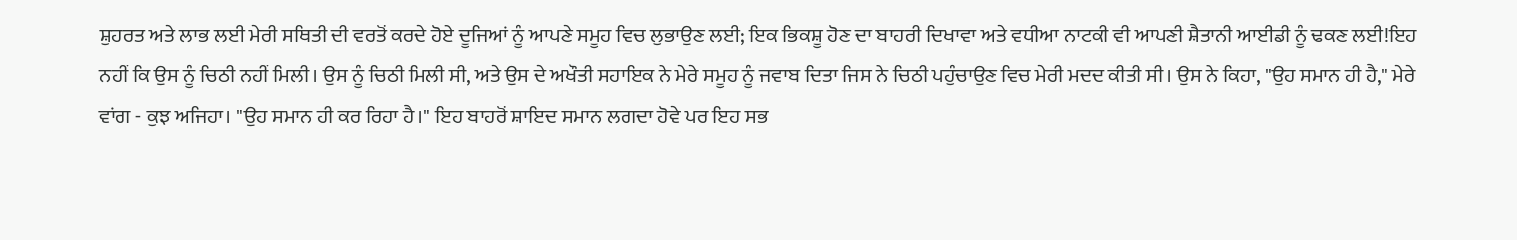ਸ਼ੁਹਰਤ ਅਤੇ ਲਾਭ ਲਈ ਮੇਰੀ ਸਥਿਤੀ ਦੀ ਵਰਤੋਂ ਕਰਦੇ ਹੋਏ ਦੂਜਿਆਂ ਨੂੰ ਆਪਣੇ ਸਮੂਹ ਵਿਚ ਲੁਭਾਉਣ ਲਈ; ਇਕ ਭਿਕਸ਼ੂ ਹੋਣ ਦਾ ਬਾਹਰੀ ਦਿਖਾਵਾ ਅਤੇ ਵਧੀਆ ਨਾਟਕੀ ਵੀ ਆਪਣੀ ਸ਼ੈਤਾਨੀ ਆਈਡੀ ਨੂੰ ਢਕਣ ਲਈ!ਇਹ ਨਹੀਂ ਕਿ ਉਸ ਨੂੰ ਚਿਠੀ ਨਹੀਂ ਮਿਲੀ। ਉਸ ਨੂੰ ਚਿਠੀ ਮਿਲੀ ਸੀ, ਅਤੇ ਉਸ ਦੇ ਅਖੌਤੀ ਸਹਾਇਕ ਨੇ ਮੇਰੇ ਸਮੂਹ ਨੂੰ ਜਵਾਬ ਦਿਤਾ ਜਿਸ ਨੇ ਚਿਠੀ ਪਹੁੰਚਾਉਣ ਵਿਚ ਮੇਰੀ ਮਦਦ ਕੀਤੀ ਸੀ। ਉਸ ਨੇ ਕਿਹਾ, "ਉਹ ਸਮਾਨ ਹੀ ਹੈ," ਮੇਰੇ ਵਾਂਗ - ਕੁਝ ਅਜਿਹਾ। "ਉਹ ਸਮਾਨ ਹੀ ਕਰ ਰਿਹਾ ਹੈ।" ਇਹ ਬਾਹਰੋਂ ਸ਼ਾਇਦ ਸਮਾਨ ਲਗਦਾ ਹੋਵੇ ਪਰ ਇਹ ਸਭ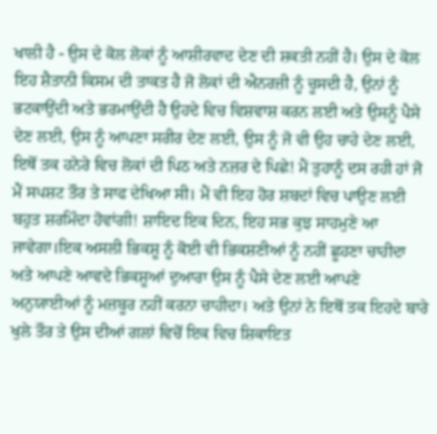ਖਾਲੀ ਹੈ - ਉਸ ਦੇ ਕੋਲ ਲੋਕਾਂ ਨੂੰ ਆਸ਼ੀਰਵਾਦ ਦੇਣ ਦੀ ਸ਼ਕਤੀ ਨਹੀਂ ਹੈ। ਉਸ ਦੇ ਕੋਲ ਇਹ ਸ਼ੈਤਾਨੀ ਕਿਸਮ ਦੀ ਤਾਕਤ ਹੈ ਜੋ ਲੋਕਾਂ ਦੀ ਐਨਰਜ਼ੀ ਨੂੰ ਚੂਸਦੀ ਹੈ, ਉਨਾਂ ਨੂੰ ਭਟਕਾਉਂਦੀ ਅਤੇ ਭਰਮਾਉਂਦੀ ਹੈ ਉਹਦੇ ਵਿਚ ਵਿਸ਼ਵਾਸ਼ ਕਰਨ ਲਈ ਅਤੇ ਉਸਨੂੰ ਪੈਸੇ ਦੇਣ ਲਈ, ਉਸ ਨੂੰ ਆਪਣਾ ਸਰੀਰ ਦੇਣ ਲਈ, ਉਸ ਨੂੰ ਜੋ ਵੀ ਉਹ ਚਾਹੇ ਦੇਣ ਲਈ, ਇਥੋਂ ਤਕ ਹਨੇਰੇ ਵਿਚ ਲੋਕਾਂ ਦੀ ਪਿਠ ਅਤੇ ਨਜ਼ਰ ਦੇ ਪਿਛੇ! ਮੈਂ ਤੁਹਾਨੂੰ ਦਸ ਰਹੀ ਹਾਂ ਜੋ ਮੈਂ ਸਪਸ਼ਟ ਤੌਰ ਤੇ ਸਾਫ ਦੇਖਿਆ ਸੀ। ਮੈਂ ਵੀ ਇਹ ਹੋਰ ਸ਼ਬਦਾਂ ਵਿਚ ਪਾਉਣ ਲਈ ਬਹੁਤ ਸ਼ਰਮਿੰਦਾ ਹੋਵਾਂਗੀ! ਸ਼ਾਇਦ ਇਕ ਦਿਨ, ਇਹ ਸਭ ਕੁਝ ਸਾਹਮੁਣੇ ਆ ਜਾਵੇਗਾ।ਇਕ ਅਸਲੀ ਭਿਕਸ਼ੂ ਨੂੰ ਕੋਈ ਵੀ ਭਿਕਸ਼ਣੀਆਂ ਨੂੰ ਨਹੀਂ ਛੂਹਣਾ ਚਾਹੀਦਾ ਅਤੇ ਆਪਣੇ ਆਵਦੇ ਭਿਕਸ਼ੂਆਂ ਦੁਆਰਾ ਉਸ ਨੂੰ ਪੈਸੇ ਦੇਣ ਲਈ ਆਪਣੇ ਅਨੁਯਾਈਆਂ ਨੂੰ ਮਜ਼ਬੂਰ ਨਹੀਂ ਕਰਨਾ ਚਾਹੀਦਾ। ਅਤੇ ਉਨਾਂ ਨੇ ਇਥੋਂ ਤਕ ਇਹਦੇ ਬਾਰੇ ਖੁਲੇ ਤੌਰ ਤੇ ਉਸ ਦੀਆਂ ਗਲਾਂ ਵਿਚੋਂ ਇਕ ਵਿਚ ਸ਼ਿਕਾਇਤ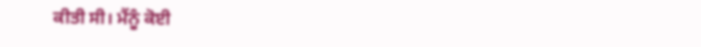ਕੀਤੀ ਸੀ। ਮੈਂਨੂੰ ਕੋਈ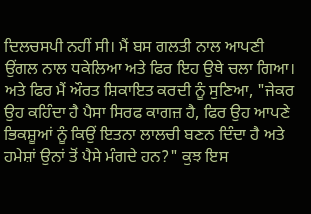ਦਿਲਚਸਪੀ ਨਹੀਂ ਸੀ। ਮੈਂ ਬਸ ਗਲਤੀ ਨਾਲ ਆਪਣੀ ਉਂਗਲ ਨਾਲ ਧਕੇਲਿਆ ਅਤੇ ਫਿਰ ਇਹ ਉਥੇ ਚਲਾ ਗਿਆ। ਅਤੇ ਫਿਰ ਮੈਂ ਔਰਤ ਸ਼ਿਕਾਇਤ ਕਰਦੀ ਨੂੰ ਸੁਣਿਆ, "ਜੇਕਰ ਉਹ ਕਹਿੰਦਾ ਹੈ ਪੈਸਾ ਸਿਰਫ ਕਾਗਜ਼ ਹੈ, ਫਿਰ ਉਹ ਆਪਣੇ ਭਿਕਸ਼ੂਆਂ ਨੂੰ ਕਿਉਂ ਇਤਨਾ ਲਾਲਚੀ ਬਣਨ ਦਿੰਦਾ ਹੈ ਅਤੇ ਹਮੇਸ਼ਾਂ ਉਨਾਂ ਤੋਂ ਪੈਸੇ ਮੰਗਦੇ ਹਨ?" ਕੁਝ ਇਸ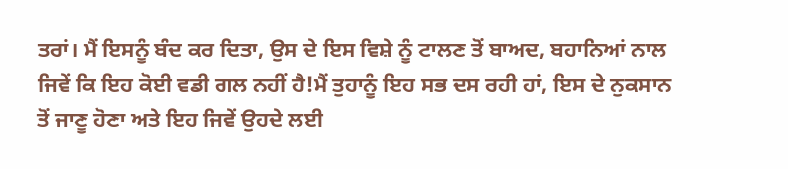ਤਰਾਂ। ਮੈਂ ਇਸਨੂੰ ਬੰਦ ਕਰ ਦਿਤਾ, ਉਸ ਦੇ ਇਸ ਵਿਸ਼ੇ ਨੂੰ ਟਾਲਣ ਤੋਂ ਬਾਅਦ, ਬਹਾਨਿਆਂ ਨਾਲ ਜਿਵੇਂ ਕਿ ਇਹ ਕੋਈ ਵਡੀ ਗਲ ਨਹੀਂ ਹੈ!ਮੈਂ ਤੁਹਾਨੂੰ ਇਹ ਸਭ ਦਸ ਰਹੀ ਹਾਂ, ਇਸ ਦੇ ਨੁਕਸਾਨ ਤੋਂ ਜਾਣੂ ਹੋਣਾ ਅਤੇ ਇਹ ਜਿਵੇਂ ਉਹਦੇ ਲਈ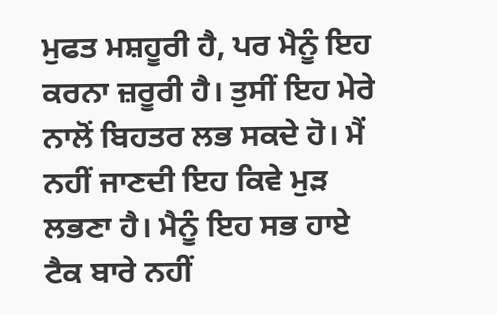ਮੁਫਤ ਮਸ਼ਹੂਰੀ ਹੈ, ਪਰ ਮੈਨੂੰ ਇਹ ਕਰਨਾ ਜ਼ਰੂਰੀ ਹੈ। ਤੁਸੀਂ ਇਹ ਮੇਰੇ ਨਾਲੋਂ ਬਿਹਤਰ ਲਭ ਸਕਦੇ ਹੋ। ਮੈਂ ਨਹੀਂ ਜਾਣਦੀ ਇਹ ਕਿਵੇ ਮੁੜ ਲਭਣਾ ਹੈ। ਮੈਨੂੰ ਇਹ ਸਭ ਹਾਏ ਟੈਕ ਬਾਰੇ ਨਹੀਂ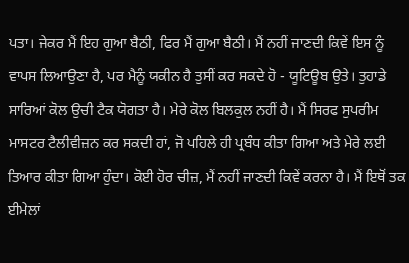ਪਤਾ। ਜੇਕਰ ਮੈਂ ਇਹ ਗੁਆ ਬੈਠੀ, ਫਿਰ ਮੈਂ ਗੁਆ ਬੈਠੀ। ਮੈਂ ਨਹੀਂ ਜਾਣਦੀ ਕਿਵੇਂ ਇਸ ਨੂੰ ਵਾਪਸ ਲਿਆਉਣਾ ਹੈ, ਪਰ ਮੈਨੂੰ ਯਕੀਨ ਹੈ ਤੁਸੀਂ ਕਰ ਸਕਦੇ ਹੋ - ਯੂਟਿਊਬ ਉਤੇ। ਤੁਹਾਡੇ ਸਾਰਿਆਂ ਕੋਲ ਉਚੀ ਟੈਕ ਯੋਗਤਾ ਹੈ। ਮੇਰੇ ਕੋਲ ਬਿਲਕੁਲ ਨਹੀਂ ਹੈ। ਮੈਂ ਸਿਰਫ ਸੁਪਰੀਮ ਮਾਸਟਰ ਟੈਲੀਵੀਜ਼ਨ ਕਰ ਸਕਦੀ ਹਾਂ, ਜੋ ਪਹਿਲੇ ਹੀ ਪ੍ਰਬੰਧ ਕੀਤਾ ਗਿਆ ਅਤੇ ਮੇਰੇ ਲਈ ਤਿਆਰ ਕੀਤਾ ਗਿਆ ਹੁੰਦਾ। ਕੋਈ ਹੋਰ ਚੀਜ਼, ਮੈਂ ਨਹੀਂ ਜਾਣਦੀ ਕਿਵੇਂ ਕਰਨਾ ਹੈ। ਮੈਂ ਇਥੋਂ ਤਕ ਈਮੇਲਾਂ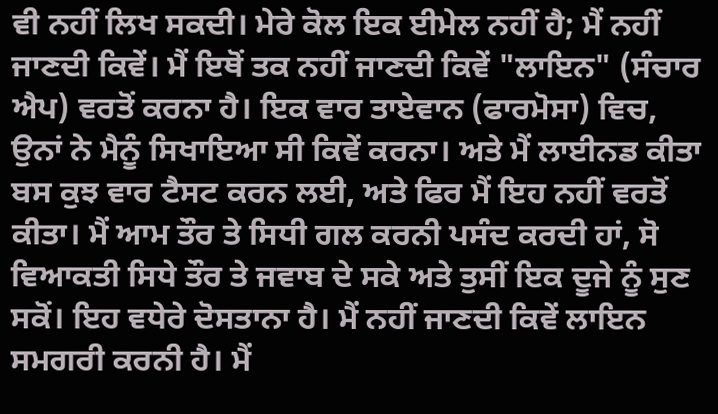ਵੀ ਨਹੀਂ ਲਿਖ ਸਕਦੀ। ਮੇਰੇ ਕੋਲ ਇਕ ਈਮੇਲ ਨਹੀਂ ਹੈ; ਮੈਂ ਨਹੀਂ ਜਾਣਦੀ ਕਿਵੇਂ। ਮੈਂ ਇਥੋਂ ਤਕ ਨਹੀਂ ਜਾਣਦੀ ਕਿਵੇਂ "ਲਾਇਨ" (ਸੰਚਾਰ ਐਪ) ਵਰਤੋਂ ਕਰਨਾ ਹੈ। ਇਕ ਵਾਰ ਤਾਏਵਾਨ (ਫਾਰਮੋਸਾ) ਵਿਚ, ਉਨਾਂ ਨੇ ਮੈਨੂੰ ਸਿਖਾਇਆ ਸੀ ਕਿਵੇਂ ਕਰਨਾ। ਅਤੇ ਮੈਂ ਲਾਈਨਡ ਕੀਤਾ ਬਸ ਕੁਝ ਵਾਰ ਟੈਸਟ ਕਰਨ ਲਈ, ਅਤੇ ਫਿਰ ਮੈਂ ਇਹ ਨਹੀਂ ਵਰਤੋਂ ਕੀਤਾ। ਮੈਂ ਆਮ ਤੌਰ ਤੇ ਸਿਧੀ ਗਲ ਕਰਨੀ ਪਸੰਦ ਕਰਦੀ ਹਾਂ, ਸੋ ਵਿਆਕਤੀ ਸਿਧੇ ਤੌਰ ਤੇ ਜਵਾਬ ਦੇ ਸਕੇ ਅਤੇ ਤੁਸੀਂ ਇਕ ਦੂਜੇ ਨੂੰ ਸੁਣ ਸਕੋਂ। ਇਹ ਵਧੇਰੇ ਦੋਸਤਾਨਾ ਹੈ। ਮੈਂ ਨਹੀਂ ਜਾਣਦੀ ਕਿਵੇਂ ਲਾਇਨ ਸਮਗਰੀ ਕਰਨੀ ਹੈ। ਮੈਂ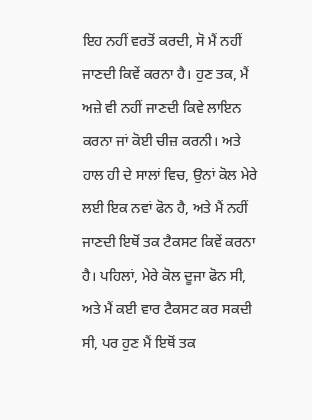ਇਹ ਨਹੀਂ ਵਰਤੋਂ ਕਰਦੀ, ਸੋ ਮੈਂ ਨਹੀਂ ਜਾਣਦੀ ਕਿਵੇਂ ਕਰਨਾ ਹੈ। ਹੁਣ ਤਕ, ਮੈਂ ਅਜ਼ੇ ਵੀ ਨਹੀਂ ਜਾਣਦੀ ਕਿਵੇ ਲਾਇਨ ਕਰਨਾ ਜਾਂ ਕੋਈ ਚੀਜ਼ ਕਰਨੀ। ਅਤੇ ਹਾਲ ਹੀ ਦੇ ਸਾਲਾਂ ਵਿਚ, ਉਨਾਂ ਕੋਲ ਮੇਰੇ ਲਈ ਇਕ ਨਵਾਂ ਫੋਨ ਹੈ, ਅਤੇ ਮੈਂ ਨਹੀਂ ਜਾਣਦੀ ਇਥੋਂ ਤਕ ਟੈਕਸਟ ਕਿਵੇਂ ਕਰਨਾ ਹੈ। ਪਹਿਲਾਂ, ਮੇਰੇ ਕੋਲ ਦੂਜਾ ਫੋਨ ਸੀ, ਅਤੇ ਮੈਂ ਕਈ ਵਾਰ ਟੈਕਸਟ ਕਰ ਸਕਦੀ ਸੀ, ਪਰ ਹੁਣ ਮੈਂ ਇਥੋਂ ਤਕ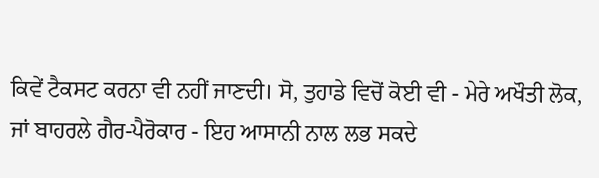ਕਿਵੇਂ ਟੈਕਸਟ ਕਰਨਾ ਵੀ ਨਹੀਂ ਜਾਣਦੀ। ਸੋ, ਤੁਹਾਡੇ ਵਿਚੋਂ ਕੋਈ ਵੀ - ਮੇਰੇ ਅਖੌਤੀ ਲੋਕ, ਜਾਂ ਬਾਹਰਲੇ ਗੈਰ-ਪੈਰੋਕਾਰ - ਇਹ ਆਸਾਨੀ ਨਾਲ ਲਭ ਸਕਦੇ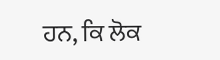ਹਨ, ਕਿ ਲੋਕ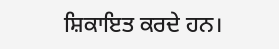ਸ਼ਿਕਾਇਤ ਕਰਦੇ ਹਨ।